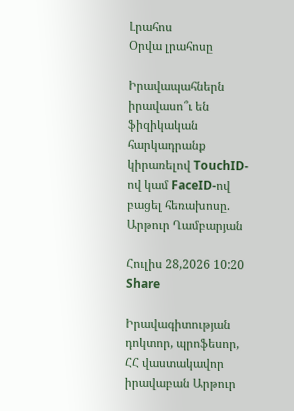Լրահոս
Օրվա լրահոսը

Իրավապահներն իրավասո՞ւ են ֆիզիկական հարկադրանք կիրառելով TouchID-ով կամ FaceID-ով բացել հեռախոսը. Արթուր Ղամբարյան

Հուլիս 28,2026 10:20 Share

Իրավագիտության դոկտոր, պրոֆեսոր, ՀՀ վաստակավոր իրավաբան Արթուր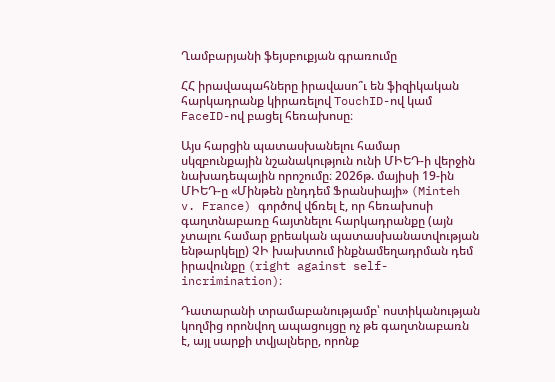Ղամբարյանի ֆեյսբուքյան գրառումը

ՀՀ իրավապահները իրավասո՞ւ են ֆիզիկական հարկադրանք կիրառելով TouchID-ով կամ FaceID-ով բացել հեռախոսը։

Այս հարցին պատասխանելու համար սկզբունքային նշանակություն ունի ՄԻԵԴ-ի վերջին նախադեպային որոշումը։ 2026թ. մայիսի 19-ին ՄԻԵԴ-ը «Մինթեն ընդդեմ Ֆրանսիայի» (Minteh v. France) գործով վճռել է, որ հեռախոսի գաղտնաբառը հայտնելու հարկադրանքը (այն չտալու համար քրեական պատասխանատվության ենթարկելը) ՉԻ խախտում ինքնամեղադրման դեմ իրավունքը (right against self-incrimination)։

Դատարանի տրամաբանությամբ՝ ոստիկանության կողմից որոնվող ապացույցը ոչ թե գաղտնաբառն է, այլ սարքի տվյալները, որոնք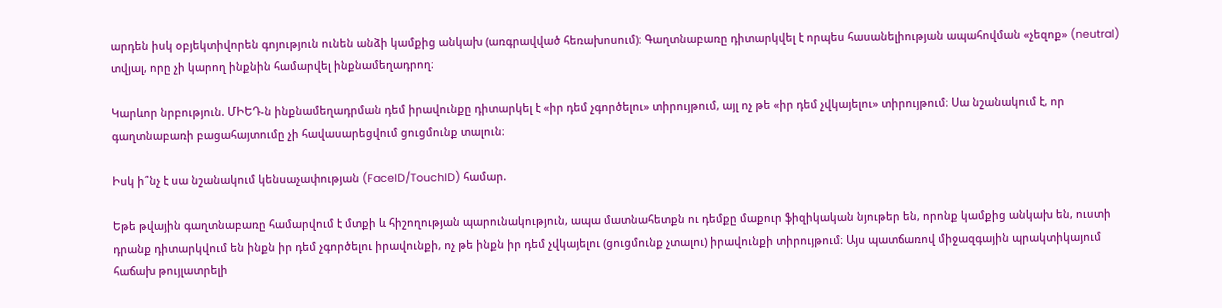արդեն իսկ օբյեկտիվորեն գոյություն ունեն անձի կամքից անկախ (առգրավված հեռախոսում)։ Գաղտնաբառը դիտարկվել է որպես հասանելիության ապահովման «չեզոք» (neutral) տվյալ, որը չի կարող ինքնին համարվել ինքնամեղադրող։

Կարևոր նրբություն. ՄԻԵԴ-ն ինքնամեղադրման դեմ իրավունքը դիտարկել է «իր դեմ չգործելու» տիրույթում, այլ ոչ թե «իր դեմ չվկայելու» տիրույթում։ Սա նշանակում է, որ գաղտնաբառի բացահայտումը չի հավասարեցվում ցուցմունք տալուն։

Իսկ ի՞նչ է սա նշանակում կենսաչափության (FaceID/TouchID) համար.

Եթե թվային գաղտնաբառը համարվում է մտքի և հիշողության պարունակություն, ապա մատնահետքն ու դեմքը մաքուր ֆիզիկական նյութեր են, որոնք կամքից անկախ են, ուստի դրանք դիտարկվում են ինքն իր դեմ չգործելու իրավունքի, ոչ թե ինքն իր դեմ չվկայելու (ցուցմունք չտալու) իրավունքի տիրույթում։ Այս պատճառով միջազգային պրակտիկայում հաճախ թույլատրելի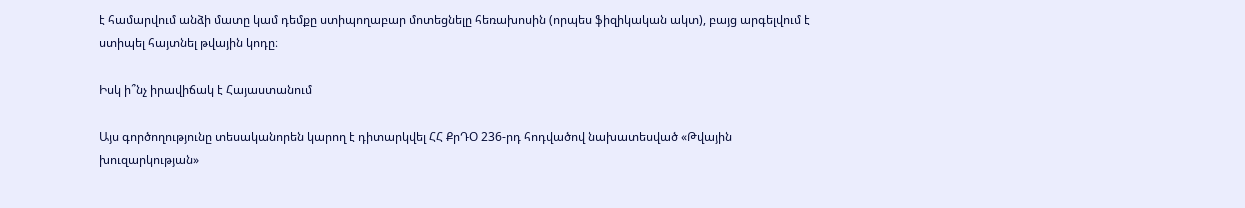է համարվում անձի մատը կամ դեմքը ստիպողաբար մոտեցնելը հեռախոսին (որպես ֆիզիկական ակտ), բայց արգելվում է ստիպել հայտնել թվային կոդը։

Իսկ ի՞նչ իրավիճակ է Հայաստանում

Այս գործողությունը տեսականորեն կարող է դիտարկվել ՀՀ ՔրԴՕ 236-րդ հոդվածով նախատեսված «Թվային խուզարկության»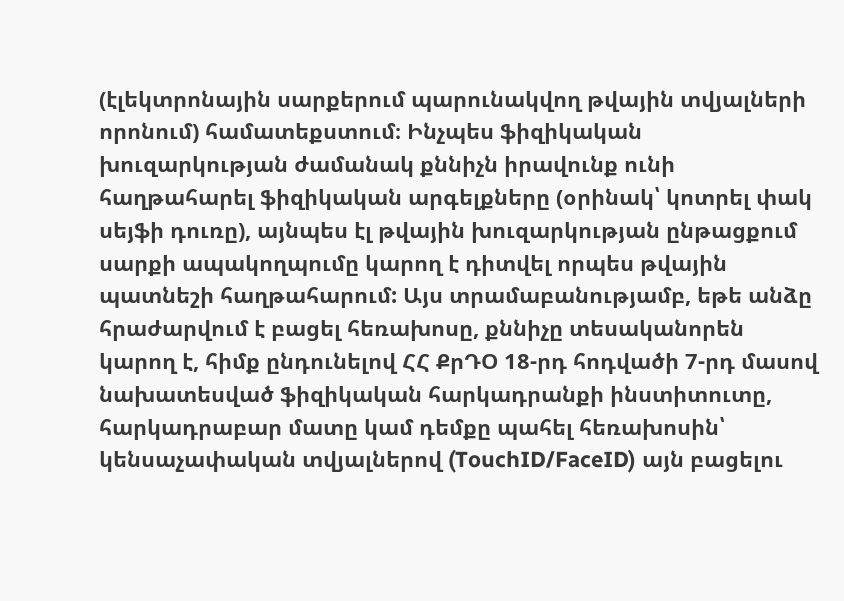(էլեկտրոնային սարքերում պարունակվող թվային տվյալների որոնում) համատեքստում։ Ինչպես ֆիզիկական խուզարկության ժամանակ քննիչն իրավունք ունի հաղթահարել ֆիզիկական արգելքները (օրինակ՝ կոտրել փակ սեյֆի դուռը), այնպես էլ թվային խուզարկության ընթացքում սարքի ապակողպումը կարող է դիտվել որպես թվային պատնեշի հաղթահարում: Այս տրամաբանությամբ, եթե անձը հրաժարվում է բացել հեռախոսը, քննիչը տեսականորեն կարող է, հիմք ընդունելով ՀՀ ՔրԴՕ 18-րդ հոդվածի 7-րդ մասով նախատեսված ֆիզիկական հարկադրանքի ինստիտուտը, հարկադրաբար մատը կամ դեմքը պահել հեռախոսին՝ կենսաչափական տվյալներով (TouchID/FaceID) այն բացելու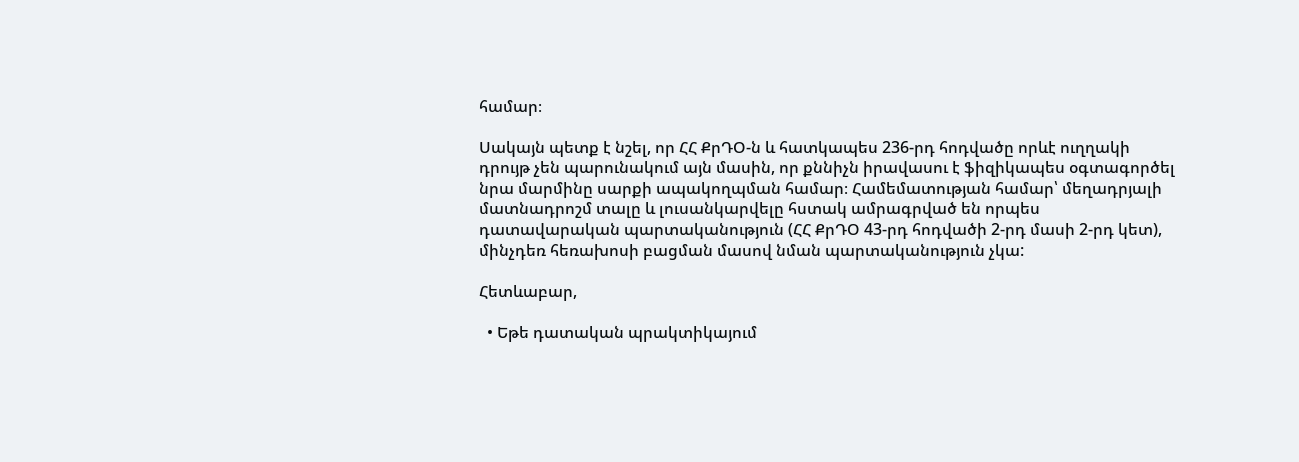համար։

Սակայն պետք է նշել, որ ՀՀ ՔրԴՕ-ն և հատկապես 236-րդ հոդվածը որևէ ուղղակի դրույթ չեն պարունակում այն մասին, որ քննիչն իրավասու է ֆիզիկապես օգտագործել նրա մարմինը սարքի ապակողպման համար։ Համեմատության համար՝ մեղադրյալի մատնադրոշմ տալը և լուսանկարվելը հստակ ամրագրված են որպես դատավարական պարտականություն (ՀՀ ՔրԴՕ 43-րդ հոդվածի 2-րդ մասի 2-րդ կետ), մինչդեռ հեռախոսի բացման մասով նման պարտականություն չկա:

Հետևաբար,

  • Եթե դատական պրակտիկայում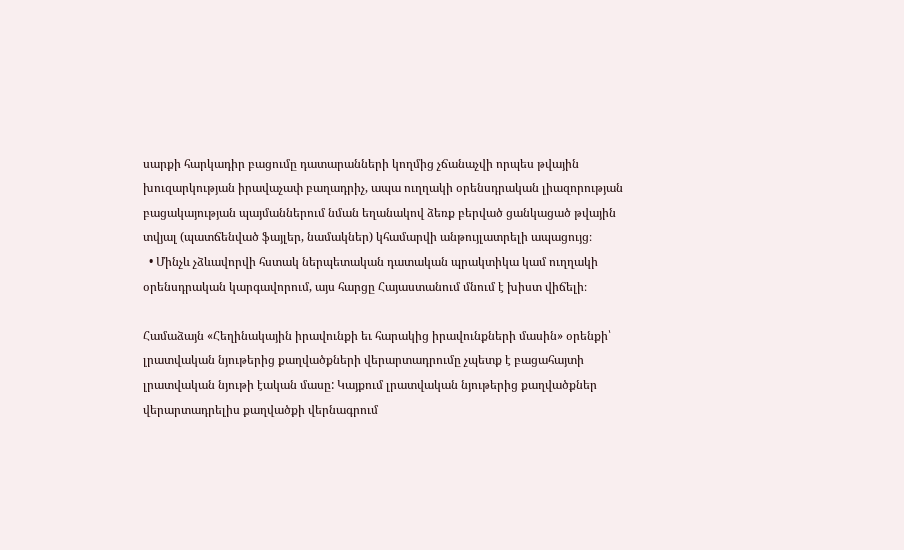սարքի հարկադիր բացումը դատարանների կողմից չճանաչվի որպես թվային խուզարկության իրավաչափ բաղադրիչ, ապա ուղղակի օրենսդրական լիազորության բացակայության պայմաններում նման եղանակով ձեռք բերված ցանկացած թվային տվյալ (պատճենված ֆայլեր, նամակներ) կհամարվի անթույլատրելի ապացույց։
  • Մինչև չձևավորվի հստակ ներպետական դատական պրակտիկա կամ ուղղակի օրենսդրական կարգավորում, այս հարցը Հայաստանում մնում է խիստ վիճելի։

Համաձայն «Հեղինակային իրավունքի եւ հարակից իրավունքների մասին» օրենքի՝ լրատվական նյութերից քաղվածքների վերարտադրումը չպետք է բացահայտի լրատվական նյութի էական մասը: Կայքում լրատվական նյութերից քաղվածքներ վերարտադրելիս քաղվածքի վերնագրում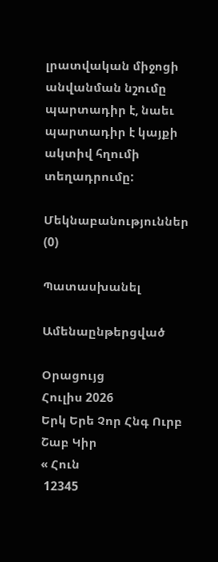լրատվական միջոցի անվանման նշումը պարտադիր է, նաեւ պարտադիր է կայքի ակտիվ հղումի տեղադրումը:

Մեկնաբանություններ (0)

Պատասխանել

Ամենաընթերցված

Օրացույց
Հուլիս 2026
Երկ Երե Չոր Հնգ Ուրբ Շաբ Կիր
« Հուն
 12345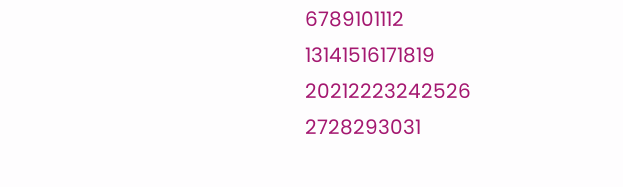6789101112
13141516171819
20212223242526
2728293031